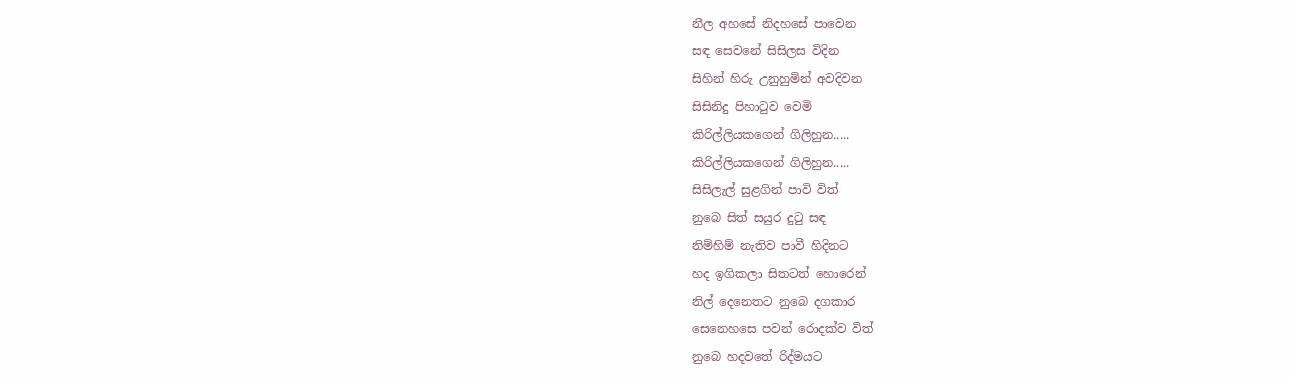නීල අහසේ නිදහසේ පාවෙන
සඳ සෙවනේ සිසිලස විදින
සිහින් හිරු උනුහුමින් අවදිවන
සිසිනිදු පිහාටුව වෙමි
කිරිල්ලියකගෙන් ගිලිහුන.....
කිරිල්ලියකගෙන් ගිලිහුන.....
සිසිලැල් සුළගින් පාවි විත්
නුබෙ සිත් සයුර දුටු සඳ
නිම්හිම් නැතිව පාවී හිදිනට
හද ඉගිකලා සිතටත් හොරෙන්
නිල් දෙනෙතට නුබෙ දගකාර
සෙනෙහසෙ පවන් රොදක්ව විත්
නුබෙ හදවතේ රිද්මයට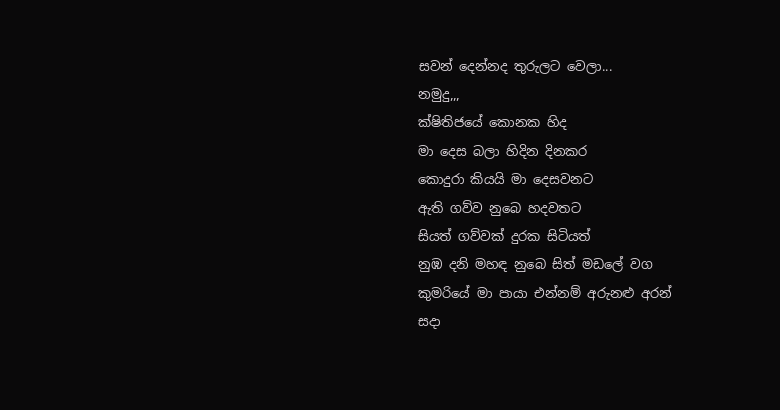සවන් දෙන්නද තුරුලට වෙලා...
නමුදු,,,
ක්ෂිතිජයේ කොනක හිද
මා දෙස බලා හිදින දිනකර
කොදුරා කියයි මා දෙසවනට
ඇති ගව්ව නුබෙ හදවතට
සියත් ගව්වක් දුරක සිටියත්
නුඹ දනි මහඳ නුබෙ සිත් මඩලේ වග
කුමරියේ මා පායා එන්නම් අරුනළු අරන්
සදා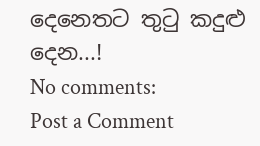දෙනෙතට තුටු කදුළු දෙන...!
No comments:
Post a Comment